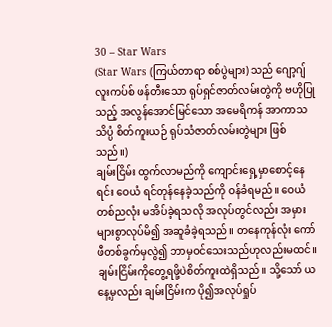30 – Star Wars
(Star Wars (ကြယ်တာရာ စစ်ပွဲများ) သည် ဂျော့ဂျ် လူးကပ်စ် ဖန်တီးသော ရုပ်ရှင်ဇာတ်လမ်းတွဲကို ဗဟိုပြုသည့် အလွန်အောင်မြင်သော အမေရိကန် အာကာသသိပ္ပံ စိတ်ကူးယဉ် ရုပ်သံဇာတ်လမ်းတွဲများ ဖြစ်သည်။)
ချမ်းငြိမ်း ထွက်လာမည်ကို ကျောင်းရှေ့မှာစောင့်နေရင်း ဝေယံ ရင်တုန်နေခဲ့သည်ကို ဝန်ခံရမည်။ ဝေယံ တစ်ညလုံး မအိပ်ခဲ့ရသလို အလုပ်တွင်လည်း အမှားများစွာလုပ်မိ၍ အဆူခံခဲ့ရသည်။ တနေကုန်လုံး ကော်ဖီတစ်ခွက်မှလွဲ၍ ဘာမှဝင်သေးသည်ဟုလည်းမထင်။ ချမ်းငြိမ်းကိုတွေ့ရဖို့ပဲစိတ်ကူးထဲရှိသည်။ သို့သော် ယနေ့မှလည်း ချမ်းငြိမ်းက ပို၍အလုပ်ရှုပ်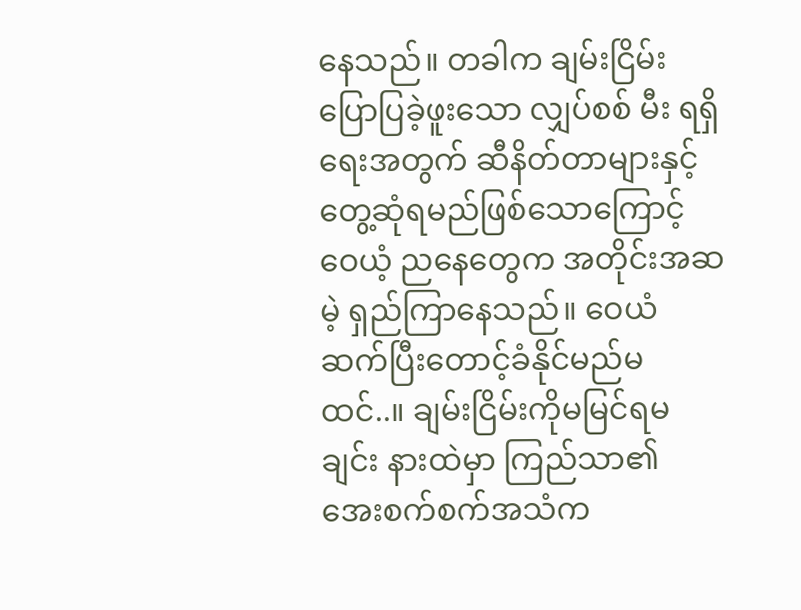နေသည်။ တခါက ချမ်းငြိမ်းပြောပြခဲ့ဖူးသော လျှပ်စစ် မီး ရရှိရေးအတွက် ဆီနိတ်တာများနှင့် တွေ့ဆုံရမည်ဖြစ်သောကြောင့် ဝေယံ့ ညနေတွေက အတိုင်းအဆ မဲ့ ရှည်ကြာနေသည်။ ဝေယံ ဆက်ပြီးတောင့်ခံနိုင်မည်မထင်..။ ချမ်းငြိမ်းကိုမမြင်ရမချင်း နားထဲမှာ ကြည်သာ၏ အေးစက်စက်အသံက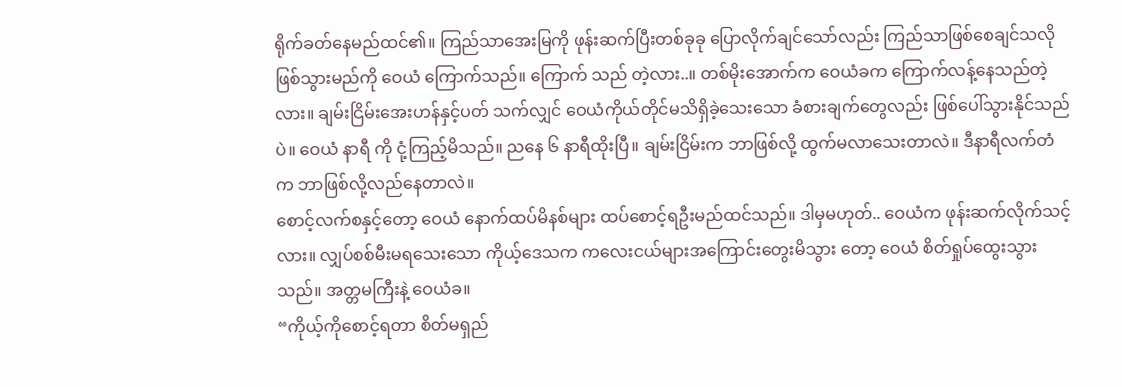ရိုက်ခတ်နေမည်ထင်၏။ ကြည်သာအေးမြကို ဖုန်းဆက်ပြီးတစ်ခုခု ပြောလိုက်ချင်သော်လည်း ကြည်သာဖြစ်စေချင်သလိုဖြစ်သွားမည်ကို ဝေယံ ကြောက်သည်။ ကြောက် သည် တဲ့လား..။ တစ်မိုးအောက်က ဝေယံခက ကြောက်လန့်နေသည်တဲ့လား။ ချမ်းငြိမ်းအေးဟန်နှင့်ပတ် သက်လျှင် ဝေယံကိုယ်တိုင်မသိရှိခဲ့သေးသော ခံစားချက်တွေလည်း ဖြစ်ပေါ်သွားနိုင်သည်ပဲ။ ဝေယံ နာရီ ကို ငုံ့ကြည့်မိသည်။ ညနေ ၆ နာရီထိုးပြီ။ ချမ်းငြိမ်းက ဘာဖြစ်လို့ ထွက်မလာသေးတာလဲ။ ဒီနာရီလက်တံ က ဘာဖြစ်လို့လည်နေတာလဲ။
စောင့်လက်စနှင့်တော့ ဝေယံ နောက်ထပ်မိနစ်များ ထပ်စောင့်ရဦးမည်ထင်သည်။ ဒါမှမဟုတ်.. ဝေယံက ဖုန်းဆက်လိုက်သင့်လား။ လျှပ်စစ်မီးမရသေးသော ကိုယ့်ဒေသက ကလေးငယ်များအကြောင်းတွေးမိသွား တော့ ဝေယံ စိတ်ရှုပ်ထွေးသွားသည်။ အတ္တမကြီးနဲ့ ဝေယံခ။
“ကိုယ့်ကိုစောင့်ရတာ စိတ်မရှည်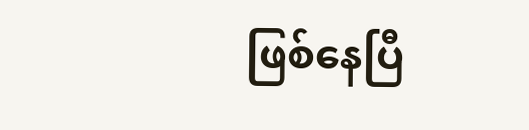ဖြစ်နေပြီ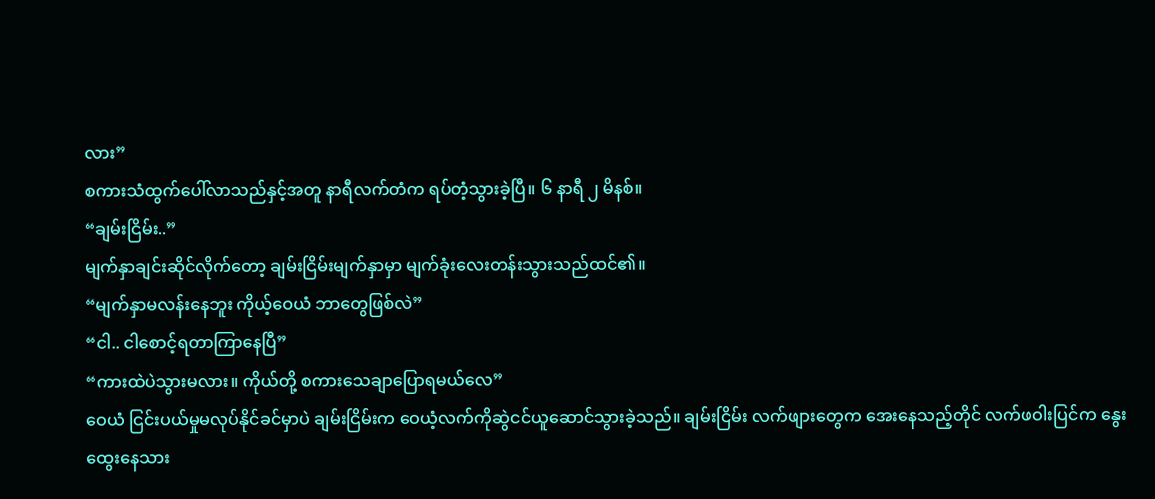လား”
စကားသံထွက်ပေါ်လာသည်နှင့်အတူ နာရီလက်တံက ရပ်တံ့သွားခဲ့ပြီ။ ၆ နာရီ ၂ မိနစ်။
“ချမ်းငြိမ်း..”
မျက်နှာချင်းဆိုင်လိုက်တော့ ချမ်းငြိမ်းမျက်နှာမှာ မျက်ခုံးလေးတန်းသွားသည်ထင်၏။
“မျက်နှာမလန်းနေဘူး ကိုယ့်ဝေယံ ဘာတွေဖြစ်လဲ”
“ငါ.. ငါစောင့်ရတာကြာနေပြီ”
“ကားထဲပဲသွားမလား။ ကိုယ်တို့ စကားသေချာပြောရမယ်လေ”
ဝေယံ ငြင်းပယ်မှုမလုပ်နိုင်ခင်မှာပဲ ချမ်းငြိမ်းက ဝေယံ့လက်ကိုဆွဲငင်ယူဆောင်သွားခဲ့သည်။ ချမ်းငြိမ်း လက်ဖျားတွေက အေးနေသည့်တိုင် လက်ဖဝါးပြင်က နွေးထွေးနေသား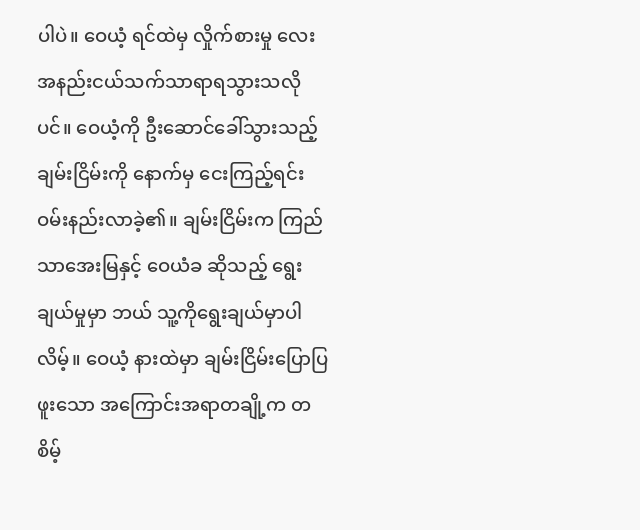ပါပဲ။ ဝေယံ့ ရင်ထဲမှ လှိုက်စားမှု လေး အနည်းငယ်သက်သာရာရသွားသလိုပင်။ ဝေယံ့ကို ဦးဆောင်ခေါ်သွားသည့် ချမ်းငြိမ်းကို နောက်မှ ငေးကြည့်ရင်း ဝမ်းနည်းလာခဲ့၏။ ချမ်းငြိမ်းက ကြည်သာအေးမြနှင့် ဝေယံခ ဆိုသည့် ရွေးချယ်မှုမှာ ဘယ် သူ့ကိုရွေးချယ်မှာပါလိမ့်။ ဝေယံ့ နားထဲမှာ ချမ်းငြိမ်းပြောပြဖူးသော အကြောင်းအရာတချို့က တစိမ့်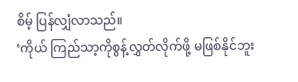စိမ့် ပြန်လျှံလာသည်။
‘ကိုယ် ကြည်သာ့ကိုစွန့်လွှတ်လိုက်ဖို့ မဖြစ်နိုင်ဘူး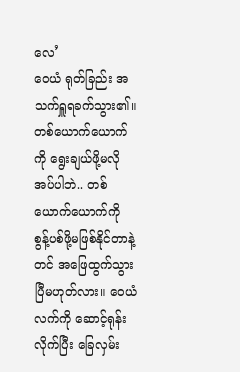လေ’
ဝေယံ ရုတ်ခြည်း အသက်ရှူရခက်သွား၏။ တစ်ယောက်ယောက်ကို ရွေးချယ်ဖို့မလိုအပ်ပါဘဲ.. တစ်ယောက်ယောက်ကို စွန့်ပစ်ဖို့မဖြစ်နိုင်တာနဲ့တင် အဖြေထွက်သွားပြီမဟုတ်လား။ ဝေယံ လက်ကို ဆောင့်ရုန်းလိုက်ပြီး ခြေလှမ်း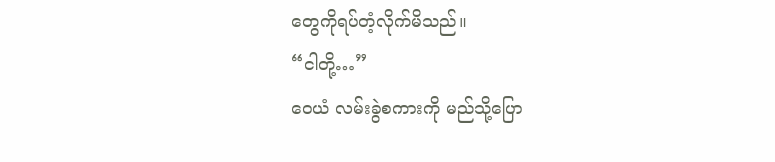တွေကိုရပ်တံ့လိုက်မိသည်။
“ငါတို့…”
ဝေယံ လမ်းခွဲစကားကို မည်သို့ပြော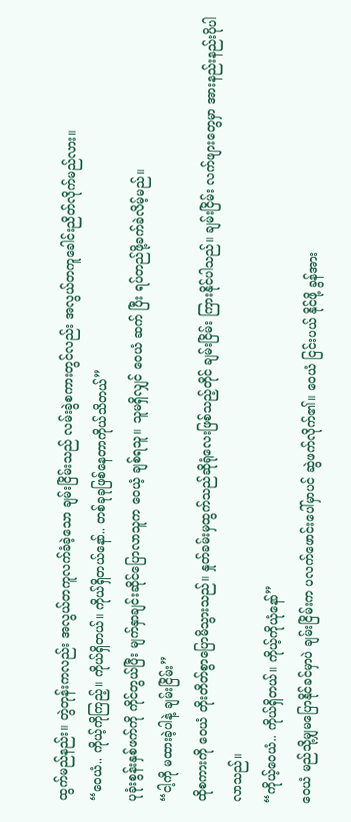ထွက်မည်နည်း။ တွဲတုန်းကလည်း အလွယ်တကူလက်ခံခဲ့သော ချမ်းငြိမ်းသည် လမ်းခွဲစကားတွင်လည်း အလွယ်တကူခေါင်းညိတ်လိုက်မည်လား။
“ဝေယံ.. ကိုယ့်ကိုကြည့်။ ကိုယ်ရှိတယ်။ ကိုယ်ရှိတယ်နော်.. တစ်ခုခုဖြစ်နေတာကိုယ်သိတယ်”
ပုခုံးစွန်းနှစ်ဖက်ကို ကိုင်တွယ်ပြီး မျက်နှာချင်းဆိုင်ပြောလာသူက ဝေယံ့ ချစ်ရသူ။ သူမရှိလျှင် ဝေယံ ဆက် ပြီး ရပ်တည်ဖို့ခက်ခဲလိမ့်မည်။
“ငါ့ကို မထားခဲ့ပါနဲ့ ချမ်းငြိမ်း”
ထိုစကားကို ဝေယံ တိုးတိတ်စွာပြောမိသွားသည်။ နှုတ်ခမ်းမှထွက်သည်ဆိုရုံလေးဖြစ်သည့်တိုင် ချမ်းငြိမ်း ကြားနိုင်ပါသည်။ ချမ်းငြိမ်း လက်ဖျားတွေမှာ အားနည်းနည်းပိုပါလာသည်။
“ကိုယ့်ဝေယံ.. ကိုယ်ရှိတယ်။ ကိုယ့်ကိုယုံနော်”
ဝေယံ မည်သို့မျှမပြောနိုင်ခင်မှာပဲ ချမ်းငြိမ်းက ပလက်ဖောင်းပေါ်မှာပင် ဆွဲဖက်လိုက်၏။ ဝေယံ ငြင်းပယ် နိုင်ဖို့ ခွန်အား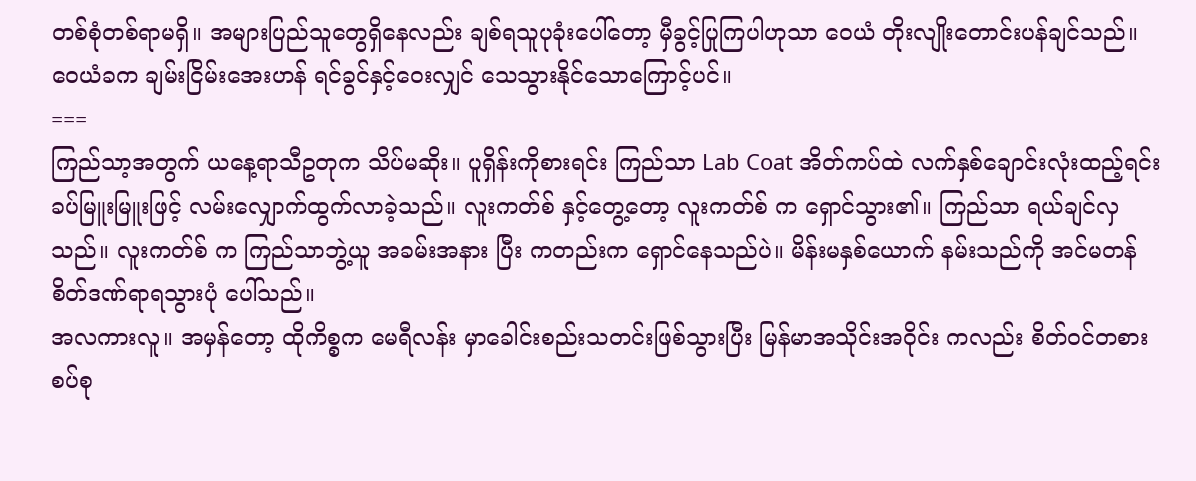တစ်စုံတစ်ရာမရှိ။ အများပြည်သူတွေရှိနေလည်း ချစ်ရသူပုခုံးပေါ်တော့ မှီခွင့်ပြုကြပါဟုသာ ဝေယံ တိုးလျိုးတောင်းပန်ချင်သည်။
ဝေယံခက ချမ်းငြိမ်းအေးဟန် ရင်ခွင်နှင့်ဝေးလျှင် သေသွားနိုင်သောကြောင့်ပင်။
===
ကြည်သာ့အတွက် ယနေ့ရာသီဥတုက သိပ်မဆိုး။ ပူရှိန်းကိုစားရင်း ကြည်သာ Lab Coat အိတ်ကပ်ထဲ လက်နှစ်ချောင်းလုံးထည့်ရင်း ခပ်မြူးမြူးဖြင့် လမ်းလျှောက်ထွက်လာခဲ့သည်။ လူးကတ်စ် နှင့်တွေ့တော့ လူးကတ်စ် က ရှောင်သွား၏။ ကြည်သာ ရယ်ချင်လှသည်။ လူးကတ်စ် က ကြည်သာဘွဲ့ယူ အခမ်းအနား ပြီး ကတည်းက ရှောင်နေသည်ပဲ။ မိန်းမနှစ်ယောက် နမ်းသည်ကို အင်မတန် စိတ်ဒဏ်ရာရသွားပုံ ပေါ်သည်။
အလကားလူ။ အမှန်တော့ ထိုကိစ္စက မေရီလန်း မှာခေါင်းစည်းသတင်းဖြစ်သွားပြီး မြန်မာအသိုင်းအဝိုင်း ကလည်း စိတ်ဝင်တစားစပ်စု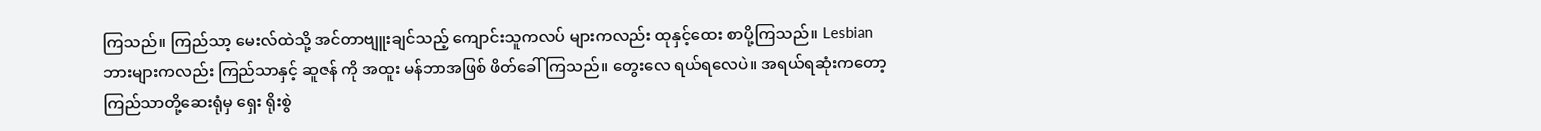ကြသည်။ ကြည်သာ့ မေးလ်ထဲသို့ အင်တာဗျူးချင်သည့် ကျောင်းသူကလပ် များကလည်း ထုနှင့်ထေး စာပို့ကြသည်။ Lesbian ဘားများကလည်း ကြည်သာနှင့် ဆူဇန် ကို အထူး မန်ဘာအဖြစ် ဖိတ်ခေါ်ကြသည်။ တွေးလေ ရယ်ရလေပဲ။ အရယ်ရဆုံးကတော့ ကြည်သာတို့ဆေးရုံမှ ရှေး ရိုးစွဲ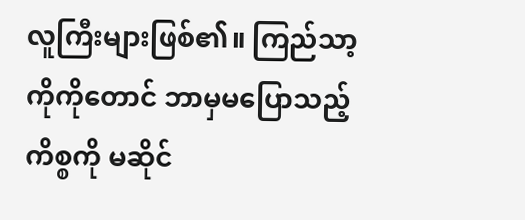လူကြီးများဖြစ်၏။ ကြည်သာ့ကိုကိုတောင် ဘာမှမပြောသည့်ကိစ္စကို မဆိုင်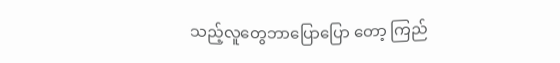သည့်လူတွေဘာပြောပြော တော့ ကြည်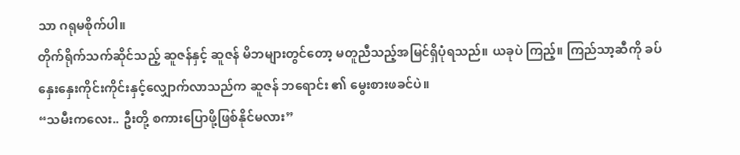သာ ဂရုမစိုက်ပါ။
တိုက်ရိုက်သက်ဆိုင်သည့် ဆူဇန်နှင့် ဆူဇန် မိဘများတွင်တော့ မတူညီသည့်အမြင်ရှိပုံရသည်။ ယခုပဲ ကြည့်။ ကြည်သာ့ဆီကို ခပ်နှေးနှေးကိုင်းကိုင်းနှင့်လျှောက်လာသည်က ဆူဇန် ဘရောင်း ၏ မွေးစားဖခင်ပဲ။
“သမီးကလေး.. ဦးတို့ စကားပြောဖို့ဖြစ်နိုင်မလား”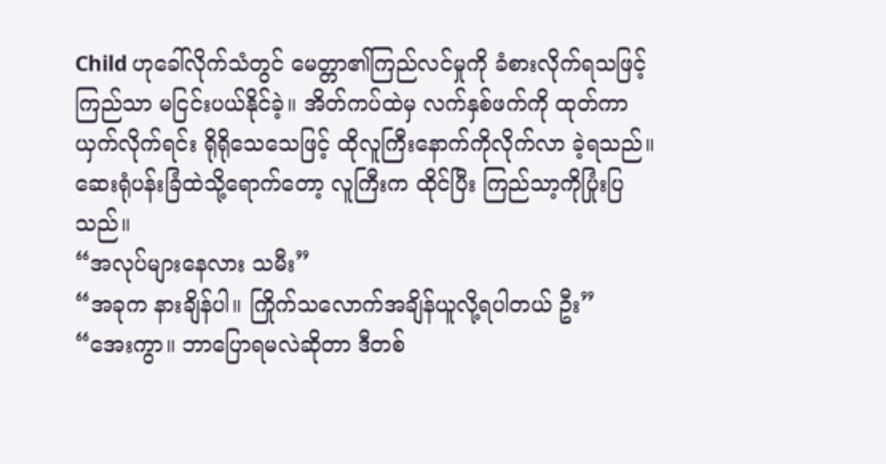Child ဟုခေါ်လိုက်သံတွင် မေတ္တာ၏ကြည်လင်မှုကို ခံစားလိုက်ရသဖြင့် ကြည်သာ မငြင်းပယ်နိုင်ခဲ့။ အိတ်ကပ်ထဲမှ လက်နှစ်ဖက်ကို ထုတ်ကာ ယှက်လိုက်ရင်း ရိုရိုသေသေဖြင့် ထိုလူကြီးနောက်ကိုလိုက်လာ ခဲ့ရသည်။ ဆေးရုံပန်းခြံထဲသို့ရောက်တော့ လူကြီးက ထိုင်ပြီး ကြည်သာ့ကိုပြုံးပြသည်။
“အလုပ်များနေလား သမီး”
“အခုက နားချိန်ပါ။ ကြိုက်သလောက်အချိန်ယူလို့ရပါတယ် ဦး”
“အေးကွာ။ ဘာပြောရမလဲဆိုတာ ဒီတစ်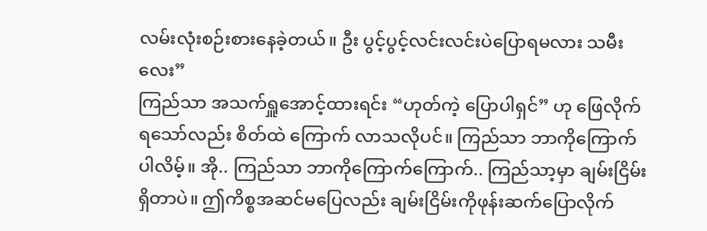လမ်းလုံးစဉ်းစားနေခဲ့တယ်။ ဦး ပွင့်ပွင့်လင်းလင်းပဲပြောရမလား သမီးလေး”
ကြည်သာ အသက်ရှူအောင့်ထားရင်း “ဟုတ်ကဲ့ ပြောပါရှင်” ဟု ဖြေလိုက်ရသော်လည်း စိတ်ထဲ ကြောက် လာသလိုပင်။ ကြည်သာ ဘာကိုကြောက်ပါလိမ့်။ အို.. ကြည်သာ ဘာကိုကြောက်ကြောက်.. ကြည်သာ့မှာ ချမ်းငြိမ်းရှိတာပဲ။ ဤကိစ္စအဆင်မပြေလည်း ချမ်းငြိမ်းကိုဖုန်းဆက်ပြောလိုက်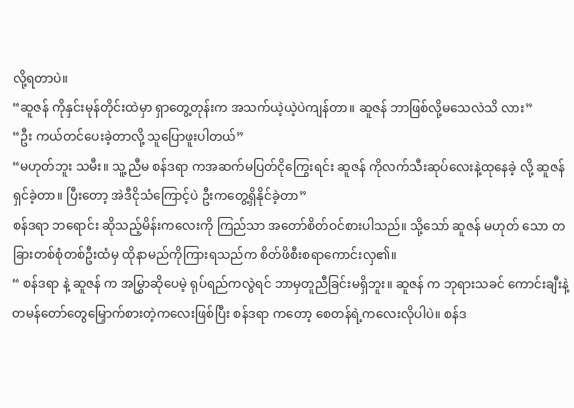လို့ရတာပဲ။
“ဆူဇန် ကိုနှင်းမုန်တိုင်းထဲမှာ ရှာတွေ့တုန်းက အသက်ယဲ့ယဲ့ပဲကျန်တာ။ ဆူဇန် ဘာဖြစ်လို့မသေလဲသိ လား”
“ဦး ကယ်တင်ပေးခဲ့တာလို့ သူပြောဖူးပါတယ်”
“မဟုတ်ဘူး သမီး။ သူ့ညီမ စန်ဒရာ ကအဆက်မပြတ်ငိုကြွေးရင်း ဆူဇန် ကိုလက်သီးဆုပ်လေးနဲ့ထုနေခဲ့ လို့ ဆူဇန် ရှင်ခဲ့တာ။ ပြီးတော့ အဲဒီငိုသံကြောင့်ပဲ ဦးကတွေ့ရှိနိုင်ခဲ့တာ”
စန်ဒရာ ဘရောင်း ဆိုသည့်မိန်းကလေးကို ကြည်သာ အတော်စိတ်ဝင်စားပါသည်။ သို့သော် ဆူဇန် မဟုတ် သော တခြားတစ်စုံတစ်ဦးထံမှ ထိုနာမည်ကိုကြားရသည်က စိတ်ဖိစီးစရာကောင်းလှ၏။
“ စန်ဒရာ နဲ့ ဆူဇန် က အမြွှာဆိုပေမဲ့ ရုပ်ရည်ကလွဲရင် ဘာမှတူညီခြင်းမရှိဘူး။ ဆူဇန် က ဘုရားသခင် ကောင်းချီးနဲ့ တမန်တော်တွေမြှောက်စားတဲ့ကလေးဖြစ်ပြီး စန်ဒရာ ကတော့ စေတန်ရဲ့ကလေးလိုပါပဲ။ စန်ဒ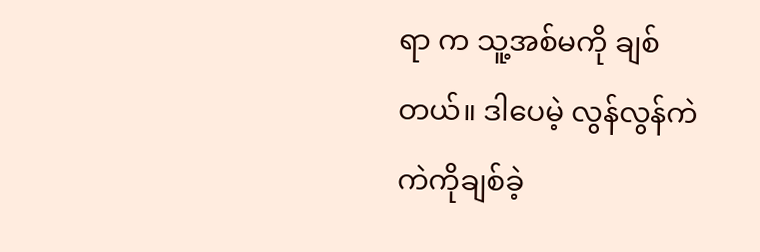ရာ က သူ့အစ်မကို ချစ်တယ်။ ဒါပေမဲ့ လွန်လွန်ကဲကဲကိုချစ်ခဲ့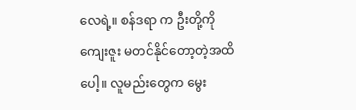လေရဲ့။ စန်ဒရာ က ဦးတို့ကို ကျေးဇူး မတင်နိုင်တော့တဲ့အထိပေါ့။ လူမည်းတွေက မွေး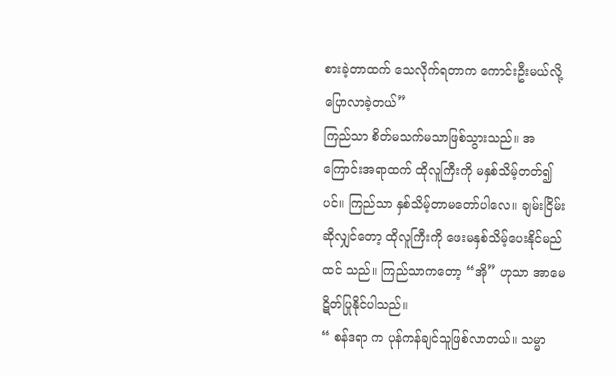စားခဲ့တာထက် သေလိုက်ရတာက ကောင်းဦးမယ်လို့ ပြောလာခဲ့တယ်”
ကြည်သာ စိတ်မသက်မသာဖြစ်သွားသည်။ အကြောင်းအရာထက် ထိုလူကြီးကို မနှစ်သိမ့်တတ်၍ပင်။ ကြည်သာ နှစ်သိမ့်တာမတော်ပါလေ။ ချမ်းငြိမ်းဆိုလျှင်တော့ ထိုလူကြီးကို ဖေးမနှစ်သိမ့်ပေးနိုင်မည်ထင် သည်။ ကြည်သာကတော့ “အို” ဟုသာ အာမေဋိတ်ပြုနိုင်ပါသည်။
“ စန်ဒရာ က ပုန်ကန်ချင်သူဖြစ်လာတယ်။ သမ္မာ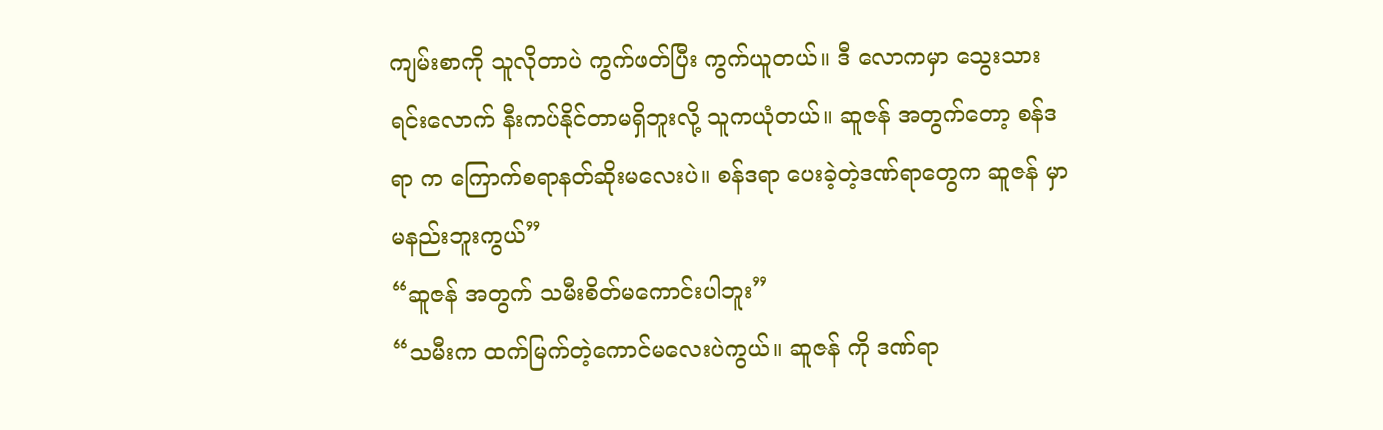ကျမ်းစာကို သူလိုတာပဲ ကွက်ဖတ်ပြီး ကွက်ယူတယ်။ ဒီ လောကမှာ သွေးသားရင်းလောက် နီးကပ်နိုင်တာမရှိဘူးလို့ သူကယုံတယ်။ ဆူဇန် အတွက်တော့ စန်ဒရာ က ကြောက်စရာနတ်ဆိုးမလေးပဲ။ စန်ဒရာ ပေးခဲ့တဲ့ဒဏ်ရာတွေက ဆူဇန် မှာမနည်းဘူးကွယ်”
“ဆူဇန် အတွက် သမီးစိတ်မကောင်းပါဘူး”
“သမီးက ထက်မြက်တဲ့ကောင်မလေးပဲကွယ်။ ဆူဇန် ကို ဒဏ်ရာ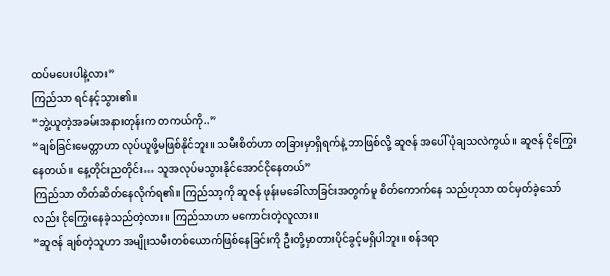ထပ်မပေးပါနဲ့လား”
ကြည်သာ ရင်နင့်သွား၏။
“ဘွဲ့ယူတဲ့အခမ်းအနားတုန်းက တကယ်ကို..”
“ချစ်ခြင်းမေတ္တာဟာ လုပ်ယူဖို့မဖြစ်နိုင်ဘူး။ သမီးစိတ်ဟာ တခြားမှာရှိရက်နဲ့ ဘာဖြစ်လို့ ဆူဇန် အပေါ် ပုံချသလဲကွယ်။ ဆူဇန် ငိုကြွေးနေတယ်။ နေ့တိုင်းညတိုင်း… သူအလုပ်မသွားနိုင်အောင်ငိုနေတယ်”
ကြည်သာ တိတ်ဆိတ်နေလိုက်ရ၏။ ကြည်သာ့ကို ဆူဇန် ဖုန်းမခေါ်လာခြင်းအတွက်မူ စိတ်ကောက်နေ သည်ဟုသာ ထင်မှတ်ခဲ့သော်လည်း ငိုကြွေးနေခဲ့သည်တဲ့လား။ ကြည်သာဟာ မကောင်းတဲ့လူလား။
“ဆူဇန် ချစ်တဲ့သူဟာ အမျိုးသမီးတစ်ယောက်ဖြစ်နေခြင်းကို ဦးတို့မှာတားပိုင်ခွင့်မရှိပါဘူး။ စန်ဒရာ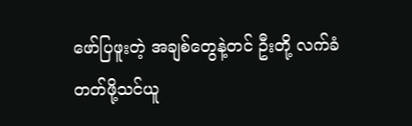ဖော်ပြဖူးတဲ့ အချစ်တွေနဲ့တင် ဦးတို့ လက်ခံတတ်ဖို့သင်ယူ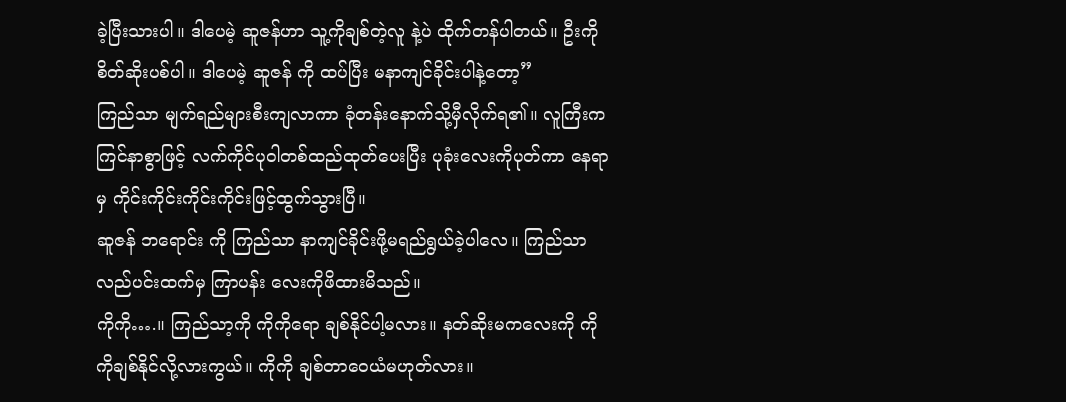ခဲ့ပြီးသားပါ။ ဒါပေမဲ့ ဆူဇန်ဟာ သူ့ကိုချစ်တဲ့လူ နဲ့ပဲ ထိုက်တန်ပါတယ်။ ဦးကို စိတ်ဆိုးပစ်ပါ။ ဒါပေမဲ့ ဆူဇန် ကို ထပ်ပြီး မနာကျင်ခိုင်းပါနဲ့တော့”
ကြည်သာ မျက်ရည်များစီးကျလာကာ ခုံတန်းနောက်သို့မှီလိုက်ရ၏။ လူကြီးက ကြင်နာစွာဖြင့် လက်ကိုင်ပုဝါတစ်ထည်ထုတ်ပေးပြီး ပုခုံးလေးကိုပုတ်ကာ နေရာမှ ကိုင်းကိုင်းကိုင်းကိုင်းဖြင့်ထွက်သွားပြီ။
ဆူဇန် ဘရောင်း ကို ကြည်သာ နာကျင်ခိုင်းဖို့မရည်ရွယ်ခဲ့ပါလေ။ ကြည်သာ လည်ပင်းထက်မှ ကြာပန်း လေးကိုဖိထားမိသည်။
ကိုကို….။ ကြည်သာ့ကို ကိုကိုရော ချစ်နိုင်ပါ့မလား။ နတ်ဆိုးမကလေးကို ကိုကိုချစ်နိုင်လို့လားကွယ်။ ကိုကို ချစ်တာဝေယံမဟုတ်လား။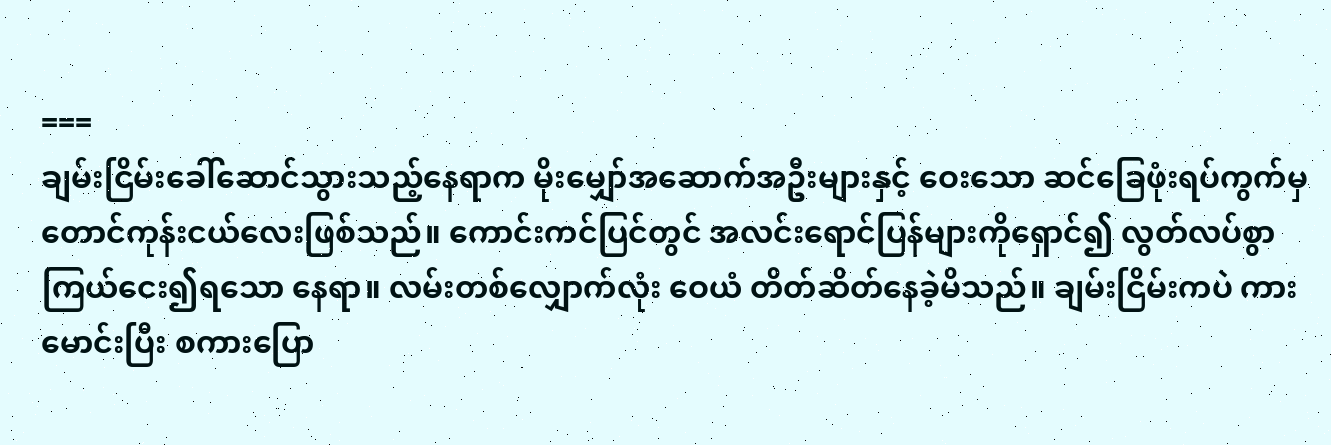===
ချမ်းငြိမ်းခေါ်ဆောင်သွားသည့်နေရာက မိုးမျှော်အဆောက်အဦးများနှင့် ဝေးသော ဆင်ခြေဖုံးရပ်ကွက်မှ တောင်ကုန်းငယ်လေးဖြစ်သည်။ ကောင်းကင်ပြင်တွင် အလင်းရောင်ပြန်များကိုရှောင်၍ လွတ်လပ်စွာ ကြယ်ငေး၍ရသော နေရာ။ လမ်းတစ်လျှောက်လုံး ဝေယံ တိတ်ဆိတ်နေခဲ့မိသည်။ ချမ်းငြိမ်းကပဲ ကား မောင်းပြီး စကားပြော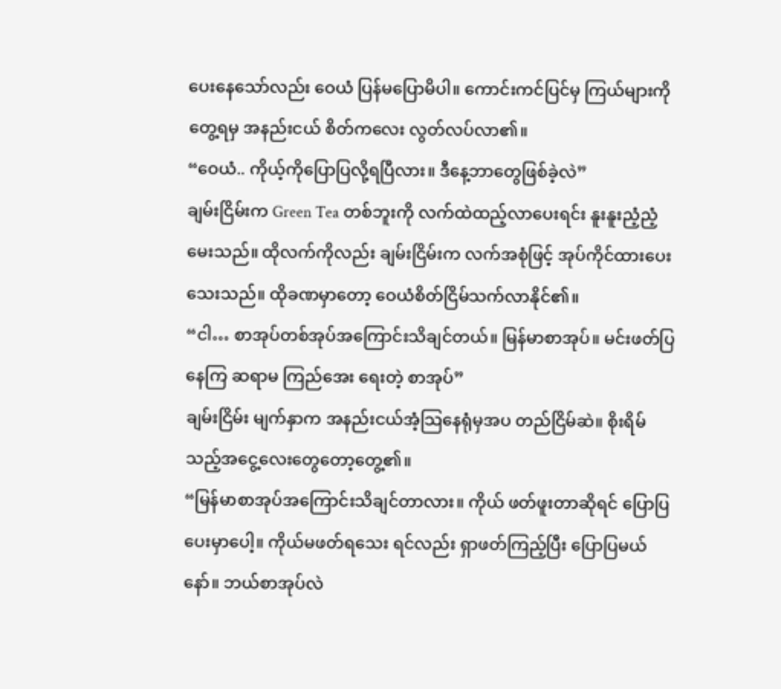ပေးနေသော်လည်း ဝေယံ ပြန်မပြောမိပါ။ ကောင်းကင်ပြင်မှ ကြယ်များကိုတွေ့ရမှ အနည်းငယ် စိတ်ကလေး လွတ်လပ်လာ၏။
“ဝေယံ.. ကိုယ့်ကိုပြောပြလို့ရပြီလား။ ဒီနေ့ဘာတွေဖြစ်ခဲ့လဲ”
ချမ်းငြိမ်းက Green Tea တစ်ဘူးကို လက်ထဲထည့်လာပေးရင်း နူးနူးညံ့ညံ့မေးသည်။ ထိုလက်ကိုလည်း ချမ်းငြိမ်းက လက်အစုံဖြင့် အုပ်ကိုင်ထားပေးသေးသည်။ ထိုခဏမှာတော့ ဝေယံစိတ်ငြိမ်သက်လာနိုင်၏။
“ငါ… စာအုပ်တစ်အုပ်အကြောင်းသိချင်တယ်။ မြန်မာစာအုပ်။ မင်းဖတ်ပြနေကြ ဆရာမ ကြည်အေး ရေးတဲ့ စာအုပ်”
ချမ်းငြိမ်း မျက်နှာက အနည်းငယ်အံ့သြနေရုံမှအပ တည်ငြိမ်ဆဲ။ စိုးရိမ်သည့်အငွေ့လေးတွေတော့တွေ့၏။
“မြန်မာစာအုပ်အကြောင်းသိချင်တာလား။ ကိုယ် ဖတ်ဖူးတာဆိုရင် ပြောပြပေးမှာပေါ့။ ကိုယ်မဖတ်ရသေး ရင်လည်း ရှာဖတ်ကြည့်ပြီး ပြောပြမယ်နော်။ ဘယ်စာအုပ်လဲ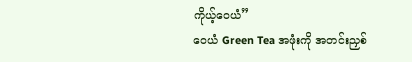ကိုယ့်ဝေယံ”
ဝေယံ Green Tea အဖုံးကို အတင်းညှစ်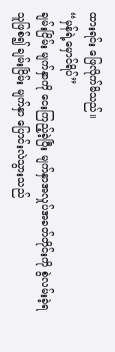ထားရင်း ဖြေလိုက်မိသည်။
“မှန်ရဲ့မှောင်ရိပ်”
ချမ်းငြိမ်း မျက်နှာကို ငေးကြည့်ခဲ့ပြီး မျက်နှာအလှုပ်အခတ်တိုင်းကို စွဲလမ်းခဲ့ရသူဖြစ်၍ ချမ်းငြိမ်း မျက်နှာ ပြောင်းလဲသွားသည်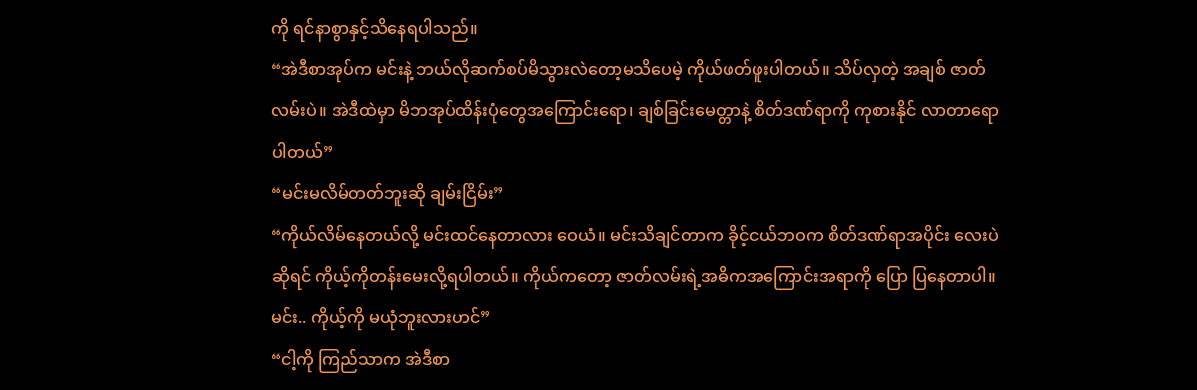ကို ရင်နာစွာနှင့်သိနေရပါသည်။
“အဲဒီစာအုပ်က မင်းနဲ့ ဘယ်လိုဆက်စပ်မိသွားလဲတော့မသိပေမဲ့ ကိုယ်ဖတ်ဖူးပါတယ်။ သိပ်လှတဲ့ အချစ် ဇာတ်လမ်းပဲ။ အဲဒီထဲမှာ မိဘအုပ်ထိန်းပုံတွေအကြောင်းရော၊ ချစ်ခြင်းမေတ္တာနဲ့ စိတ်ဒဏ်ရာကို ကုစားနိုင် လာတာရော ပါတယ်”
“မင်းမလိမ်တတ်ဘူးဆို ချမ်းငြိမ်း”
“ကိုယ်လိမ်နေတယ်လို့ မင်းထင်နေတာလား ဝေယံ။ မင်းသိချင်တာက ခိုင့်ငယ်ဘဝက စိတ်ဒဏ်ရာအပိုင်း လေးပဲဆိုရင် ကိုယ့်ကိုတန်းမေးလို့ရပါတယ်။ ကိုယ်ကတော့ ဇာတ်လမ်းရဲ့အဓိကအကြောင်းအရာကို ပြော ပြနေတာပါ။ မင်း.. ကိုယ့်ကို မယုံဘူးလားဟင်”
“ငါ့ကို ကြည်သာက အဲဒီစာ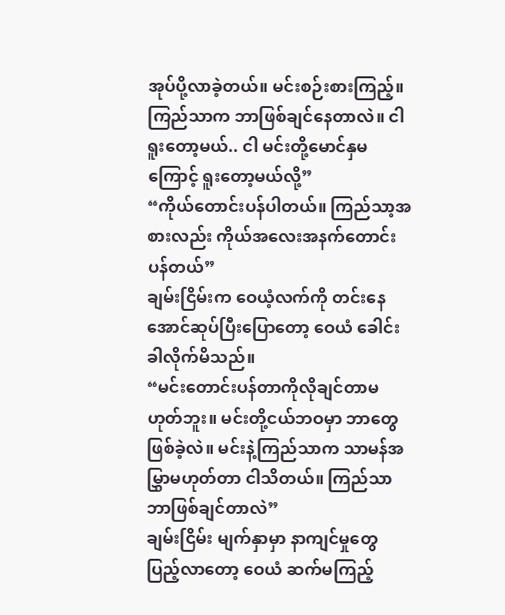အုပ်ပို့လာခဲ့တယ်။ မင်းစဉ်းစားကြည့်။ ကြည်သာက ဘာဖြစ်ချင်နေတာလဲ။ ငါ ရူးတော့မယ်.. ငါ မင်းတို့မောင်နှမကြောင့် ရူးတော့မယ်လို့”
“ကိုယ်တောင်းပန်ပါတယ်။ ကြည်သာ့အစားလည်း ကိုယ်အလေးအနက်တောင်းပန်တယ်”
ချမ်းငြိမ်းက ဝေယံ့လက်ကို တင်းနေအောင်ဆုပ်ပြီးပြောတော့ ဝေယံ ခေါင်းခါလိုက်မိသည်။
“မင်းတောင်းပန်တာကိုလိုချင်တာမဟုတ်ဘူး။ မင်းတို့ငယ်ဘဝမှာ ဘာတွေဖြစ်ခဲ့လဲ။ မင်းနဲ့ကြည်သာက သာမန်အမြွှာမဟုတ်တာ ငါသိတယ်။ ကြည်သာ ဘာဖြစ်ချင်တာလဲ”
ချမ်းငြိမ်း မျက်နှာမှာ နာကျင်မှုတွေပြည့်လာတော့ ဝေယံ ဆက်မကြည့်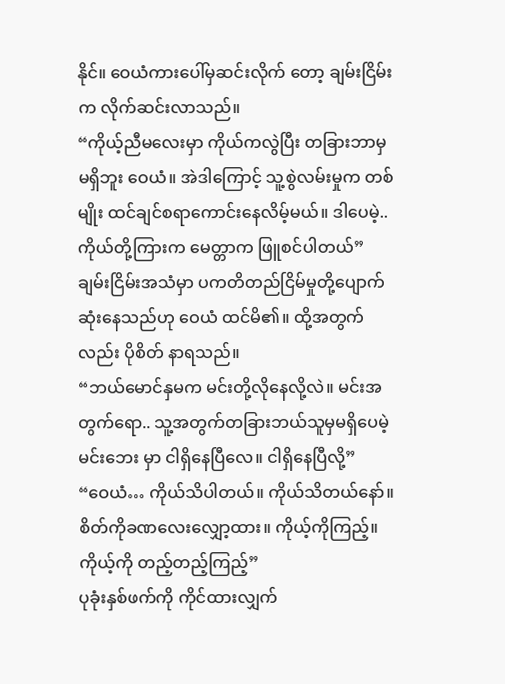နိုင်။ ဝေယံကားပေါ်မှဆင်းလိုက် တော့ ချမ်းငြိမ်းက လိုက်ဆင်းလာသည်။
“ကိုယ့်ညီမလေးမှာ ကိုယ်ကလွဲပြီး တခြားဘာမှမရှိဘူး ဝေယံ။ အဲဒါကြောင့် သူ့စွဲလမ်းမှုက တစ်မျိုး ထင်ချင်စရာကောင်းနေလိမ့်မယ်။ ဒါပေမဲ့.. ကိုယ်တို့ကြားက မေတ္တာက ဖြူစင်ပါတယ်”
ချမ်းငြိမ်းအသံမှာ ပကတိတည်ငြိမ်မှုတို့ပျောက်ဆုံးနေသည်ဟု ဝေယံ ထင်မိ၏။ ထို့အတွက်လည်း ပိုစိတ် နာရသည်။
“ဘယ်မောင်နှမက မင်းတို့လိုနေလို့လဲ။ မင်းအတွက်ရော.. သူ့အတွက်တခြားဘယ်သူမှမရှိပေမဲ့ မင်းဘေး မှာ ငါရှိနေပြီလေ။ ငါရှိနေပြီလို့”
“ဝေယံ… ကိုယ်သိပါတယ်။ ကိုယ်သိတယ်နော်။ စိတ်ကိုခဏလေးလျှော့ထား။ ကိုယ့်ကိုကြည့်။ ကိုယ့်ကို တည့်တည့်ကြည့်”
ပုခုံးနှစ်ဖက်ကို ကိုင်ထားလျှက်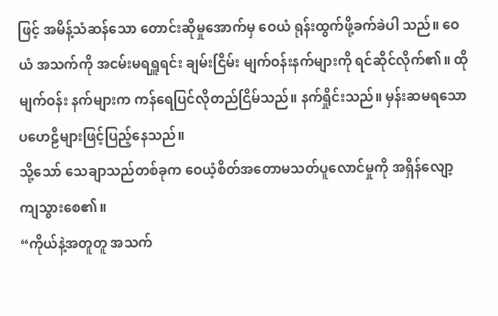ဖြင့် အမိန့်သံဆန်သော တောင်းဆိုမှုအောက်မှ ဝေယံ ရုန်းထွက်ဖို့ခက်ခဲပါ သည်။ ဝေယံ အသက်ကို အငမ်းမရရှူရင်း ချမ်းငြိမ်း မျက်ဝန်းနက်များကို ရင်ဆိုင်လိုက်၏။ ထိုမျက်ဝန်း နက်များက ကန်ရေပြင်လိုတည်ငြိမ်သည်။ နက်ရှိုင်းသည်။ မှန်းဆမရသော ပဟေဠိများဖြင့်ပြည့်နေသည်။
သို့သော် သေချာသည်တစ်ခုက ဝေယံ့စိတ်အတောမသတ်ပူလောင်မှုကို အရှိန်လျော့ကျသွားစေ၏။
“ကိုယ်နဲ့အတူတူ အသက်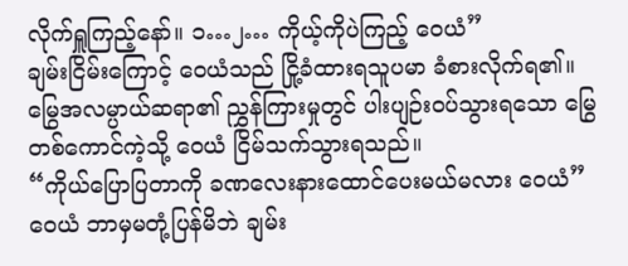လိုက်ရှူကြည့်နော်။ ၁…၂… ကိုယ့်ကိုပဲကြည့် ဝေယံ”
ချမ်းငြိမ်းကြောင့် ဝေယံသည် ငြို့ခံထားရသူပမာ ခံစားလိုက်ရ၏။ မြွေအလမ္ပာယ်ဆရာ၏ ညွှန်ကြားမှုတွင် ပါးပျဉ်းဝပ်သွားရသော မြွေတစ်ကောင်ကဲ့သို့ ဝေယံ ငြိမ်သက်သွားရသည်။
“ကိုယ်ပြောပြတာကို ခဏလေးနားထောင်ပေးမယ်မလား ဝေယံ”
ဝေယံ ဘာမှမတုံ့ပြန်မိဘဲ ချမ်း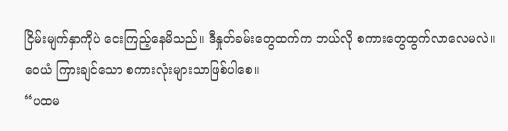ငြိမ်းမျက်နှာကိုပဲ ငေးကြည့်နေမိသည်။ ဒီနှုတ်ခမ်းတွေထက်က ဘယ်လို စကားတွေထွက်လာလေမလဲ။ ဝေယံ ကြားချင်သော စကားလုံးများသာဖြစ်ပါစေ။
“ပထမ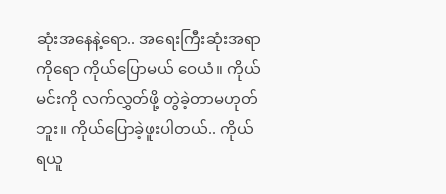ဆုံးအနေနဲ့ရော.. အရေးကြီးဆုံးအရာကိုရော ကိုယ်ပြောမယ် ဝေယံ။ ကိုယ် မင်းကို လက်လွှတ်ဖို့ တွဲခဲ့တာမဟုတ်ဘူး။ ကိုယ်ပြောခဲ့ဖူးပါတယ်.. ကိုယ် ရယူ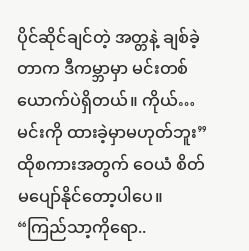ပိုင်ဆိုင်ချင်တဲ့ အတ္တနဲ့ ချစ်ခဲ့တာက ဒီကမ္ဘာမှာ မင်းတစ်ယောက်ပဲရှိတယ်။ ကိုယ်… မင်းကို ထားခဲ့မှာမဟုတ်ဘူး”
ထိုစကားအတွက် ဝေယံ စိတ်မပျော်နိုင်တော့ပါပေ။
“ကြည်သာ့ကိုရော..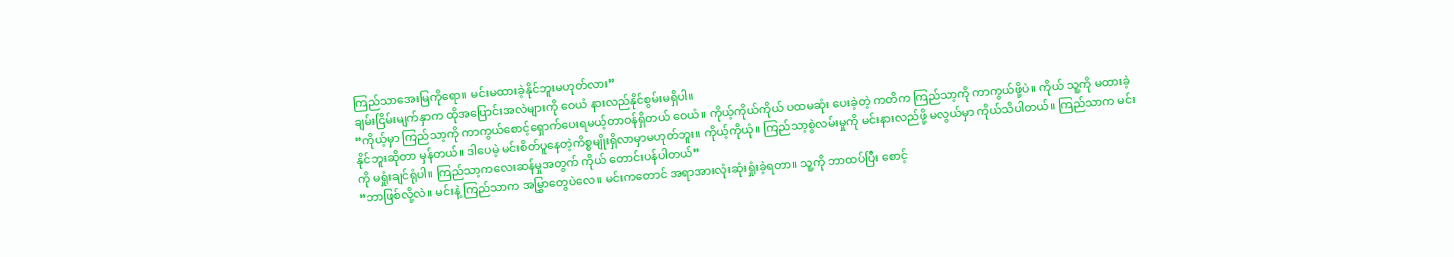ကြည်သာအေးမြကိုရော။ မင်းမထားခဲ့နိုင်ဘူးမဟုတ်လား”
ချမ်းငြိမ်းမျက်နှာက ထိုအပြောင်းအလဲများကို ဝေယံ နားလည်နိုင်စွမ်းမရှိပါ။
“ကိုယ့်မှာ ကြည်သာ့ကို ကာကွယ်စောင့်ရှောက်ပေးရမယ့်တာဝန်ရှိတယ် ဝေယံ။ ကိုယ့်ကိုယ်ကိုယ် ပထမဆုံး ပေးခဲ့တဲ့ ကတိက ကြည်သာ့ကို ကာကွယ်ဖို့ပဲ။ ကိုယ် သူ့ကို မထားခဲ့နိုင်ဘူးဆိုတာ မှန်တယ်။ ဒါပေမဲ့ မင်းစိတ်ပူနေတဲ့ကိစ္စမျိုးရှိလာမှာမဟုတ်ဘူး။ ကိုယ့်ကိုယုံ။ ကြည်သာ့စွဲလမ်းမှုကို မင်းနားလည်ဖို့ မလွယ်မှာ ကိုယ်သိပါတယ်။ ကြည်သာက မင်းကို မရှုံးချင်ရုံပါ။ ကြည်သာ့ကလေးဆန်မှုအတွက် ကိုယ် တောင်းပန်ပါတယ်”
“ဘာဖြစ်လို့လဲ။ မင်းနဲ့ ကြည်သာက အမြွှာတွေပဲလေ။ မင်းကတောင် အရာအားလုံးဆုံးရှုံးခဲ့ရတာ။ သူ့ကို ဘာထပ်ပြီး စောင့်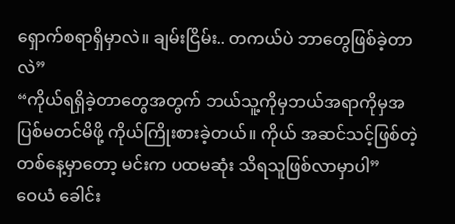ရှောက်စရာရှိမှာလဲ။ ချမ်းငြိမ်း.. တကယ်ပဲ ဘာတွေဖြစ်ခဲ့တာလဲ”
“ကိုယ်ရရှိခဲ့တာတွေအတွက် ဘယ်သူ့ကိုမှဘယ်အရာကိုမှအပြစ်မတင်မိဖို့ ကိုယ်ကြိုးစားခဲ့တယ်။ ကိုယ် အဆင်သင့်ဖြစ်တဲ့တစ်နေ့မှာတော့ မင်းက ပထမဆုံး သိရသူဖြစ်လာမှာပါ”
ဝေယံ ခေါင်း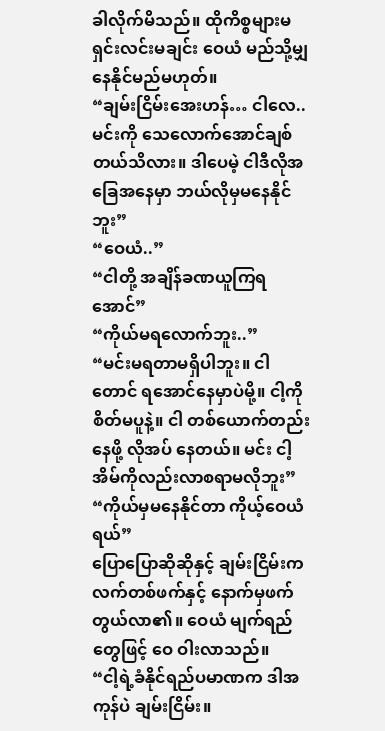ခါလိုက်မိသည်။ ထိုကိစ္စများမရှင်းလင်းမချင်း ဝေယံ မည်သို့မျှ နေနိုင်မည်မဟုတ်။
“ချမ်းငြိမ်းအေးဟန်… ငါလေ.. မင်းကို သေလောက်အောင်ချစ်တယ်သိလား။ ဒါပေမဲ့ ငါဒီလိုအခြေအနေမှာ ဘယ်လိုမှမနေနိုင်ဘူး”
“ဝေယံ..”
“ငါတို့ အချိန်ခဏယူကြရအောင်”
“ကိုယ်မရလောက်ဘူး..”
“မင်းမရတာမရှိပါဘူး။ ငါတောင် ရအောင်နေမှာပဲမို့။ ငါ့ကိုစိတ်မပူနဲ့။ ငါ တစ်ယောက်တည်းနေဖို့ လိုအပ် နေတယ်။ မင်း ငါ့အိမ်ကိုလည်းလာစရာမလိုဘူး”
“ကိုယ်မှမနေနိုင်တာ ကိုယ့်ဝေယံရယ်”
ပြောပြောဆိုဆိုနှင့် ချမ်းငြိမ်းက လက်တစ်ဖက်နှင့် နောက်မှဖက်တွယ်လာ၏။ ဝေယံ မျက်ရည်တွေဖြင့် ဝေ ဝါးလာသည်။
“ငါ့ရဲ့ခံနိုင်ရည်ပမာဏက ဒါအကုန်ပဲ ချမ်းငြိမ်း။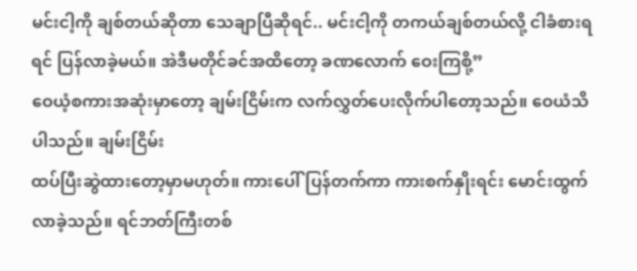မင်းငါ့ကို ချစ်တယ်ဆိုတာ သေချာပြီဆိုရင်.. မင်းငါ့ကို တကယ်ချစ်တယ်လို့ ငါခံစားရရင် ပြန်လာခဲ့မယ်။ အဲဒီမတိုင်ခင်အထိတော့ ခဏလောက် ဝေးကြစို့”
ဝေယံ့စကားအဆုံးမှာတော့ ချမ်းငြိမ်းက လက်လွှတ်ပေးလိုက်ပါတော့သည်။ ဝေယံသိပါသည်။ ချမ်းငြိမ်း
ထပ်ပြီးဆွဲထားတော့မှာမဟုတ်။ ကားပေါ်ပြန်တက်ကာ ကားစက်နှိုးရင်း မောင်းထွက်လာခဲ့သည်။ ရင်ဘတ်ကြီးတစ်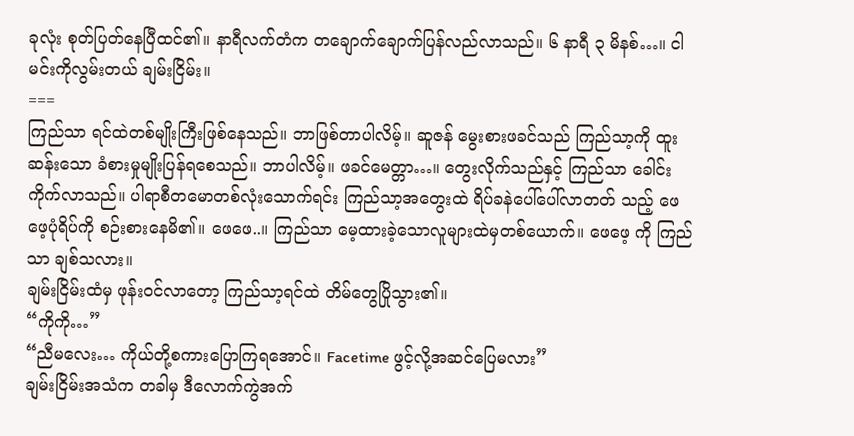ခုလုံး စုတ်ပြတ်နေပြီထင်၏။ နာရီလက်တံက တချောက်ချောက်ပြန်လည်လာသည်။ ၆ နာရီ ၃ မိနစ်…။ ငါမင်းကိုလွမ်းတယ် ချမ်းငြိမ်း။
===
ကြည်သာ ရင်ထဲတစ်မျိုးကြီးဖြစ်နေသည်။ ဘာဖြစ်တာပါလိမ့်။ ဆူဇန် မွေးစားဖခင်သည် ကြည်သာ့ကို ထူးဆန်းသော ခံစားမှုမျိုးပြန်ရစေသည်။ ဘာပါလိမ့်။ ဖခင်မေတ္တာ…။ တွေးလိုက်သည်နှင့် ကြည်သာ ခေါင်းကိုက်လာသည်။ ပါရာစီတမောတစ်လုံးသောက်ရင်း ကြည်သာ့အတွေးထဲ ရိပ်ခနဲပေါ်ပေါ်လာတတ် သည့် ဖေဖေ့ပုံရိပ်ကို စဉ်းစားနေမိ၏။ ဖေဖေ..။ ကြည်သာ မေ့ထားခဲ့သောလူများထဲမှတစ်ယောက်။ ဖေဖေ့ ကို ကြည်သာ ချစ်သလား။
ချမ်းငြိမ်းထံမှ ဖုန်းဝင်လာတော့ ကြည်သာ့ရင်ထဲ တိမ်တွေပြိုသွား၏။
“ကိုကို…”
“ညီမလေး… ကိုယ်တို့စကားပြောကြရအောင်။ Facetime ဖွင့်လို့အဆင်ပြေမလား”
ချမ်းငြိမ်းအသံက တခါမှ ဒီလောက်ကွဲအက်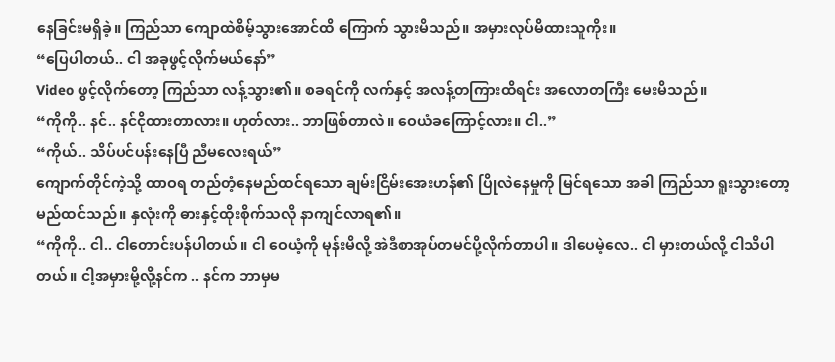နေခြင်းမရှိခဲ့။ ကြည်သာ ကျောထဲစိမ့်သွားအောင်ထိ ကြောက် သွားမိသည်။ အမှားလုပ်မိထားသူကိုး။
“ပြေပါတယ်.. ငါ အခုဖွင့်လိုက်မယ်နော်”
Video ဖွင့်လိုက်တော့ ကြည်သာ လန့်သွား၏။ စခရင်ကို လက်နှင့် အလန့်တကြားထိရင်း အလောတကြီး မေးမိသည်။
“ကိုကို.. နင်.. နင်ငိုထားတာလား။ ဟုတ်လား.. ဘာဖြစ်တာလဲ။ ဝေယံခကြောင့်လား။ ငါ..”
“ကိုယ်.. သိပ်ပင်ပန်းနေပြီ ညီမလေးရယ်”
ကျောက်တိုင်ကဲ့သို့ ထာဝရ တည်တံ့နေမည်ထင်ရသော ချမ်းငြိမ်းအေးဟန်၏ ပြိုလဲနေမှုကို မြင်ရသော အခါ ကြည်သာ ရူးသွားတော့မည်ထင်သည်။ နှလုံးကို ဓားနှင့်ထိုးစိုက်သလို နာကျင်လာရ၏။
“ကိုကို.. ငါ.. ငါတောင်းပန်ပါတယ်။ ငါ ဝေယံ့ကို မုန်းမိလို့ အဲဒီစာအုပ်တမင်ပို့လိုက်တာပါ။ ဒါပေမဲ့လေ.. ငါ မှားတယ်လို့ ငါသိပါတယ်။ ငါ့အမှားမို့လို့နင်က .. နင်က ဘာမှမ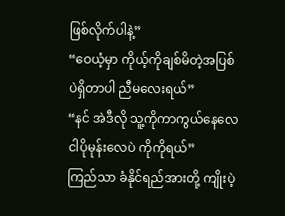ဖြစ်လိုက်ပါနဲ့”
“ဝေယံ့မှာ ကိုယ့်ကိုချစ်မိတဲ့အပြစ်ပဲရှိတာပါ ညီမလေးရယ်”
“နင် အဲဒီလို သူ့ကိုကာကွယ်နေလေ ငါပိုမုန်းလေပဲ ကိုကိုရယ်”
ကြည်သာ ခံနိုင်ရည်အားတို့ ကျိုးပဲ့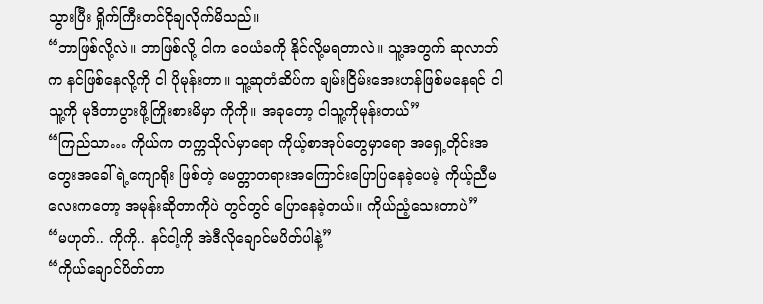သွားပြီး ရှိုက်ကြီးတင်ငိုချလိုက်မိသည်။
“ဘာဖြစ်လို့လဲ။ ဘာဖြစ်လို့ ငါက ဝေယံခကို နိုင်လို့မရတာလဲ။ သူ့အတွက် ဆုလာဘ်က နင်ဖြစ်နေလို့ကို ငါ ပိုမုန်းတာ။ သူ့ဆုတံဆိပ်က ချမ်းငြိမ်းအေးဟန်ဖြစ်မနေရင် ငါသူ့ကို မုဒိတာပွားဖို့ကြိုးစားမိမှာ ကိုကို။ အခုတော့ ငါသူ့ကိုမုန်းတယ်”
“ကြည်သာ… ကိုယ်က တက္ကသိုလ်မှာရော ကိုယ့်စာအုပ်တွေမှာရော အရှေ့တိုင်းအတွေးအခေါ်ရဲ့ကျောရိုး ဖြစ်တဲ့ မေတ္တာတရားအကြောင်းပြောပြနေခဲ့ပေမဲ့ ကိုယ့်ညီမလေးကတော့ အမုန်းဆိုတာကိုပဲ တွင်တွင် ပြောနေခဲ့တယ်။ ကိုယ်ညံ့သေးတာပဲ”
“မဟုတ်.. ကိုကို.. နင်ငါ့ကို အဲဒီလိုချောင်မပိတ်ပါနဲ့”
“ကိုယ်ချောင်ပိတ်တာ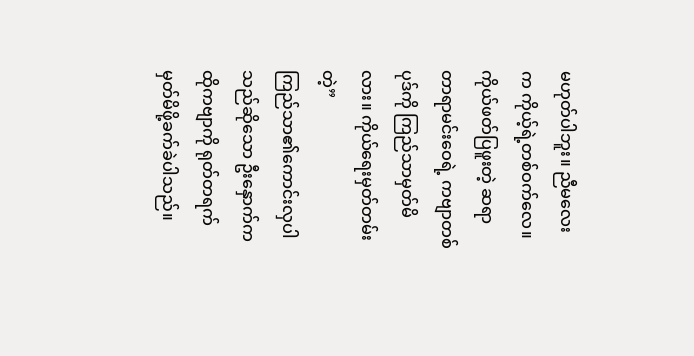မဟုတ်ပါဘူး။ ညီမလေးက ကိုယ့်ရဲ့တစ်ဝက်လေ။ ကိုယ်ဖတ်ပြဖူးတဲ့ ဆရာ တာရာမင်းဝေရဲ့ ကဗျာတစ်ပုဒ်ကို ကြည်သာမှတ်မိလား။ ကိုယ်ရေးမှတ်တမ်း တဲ့”
ကြည်သာ၏ကောင်းလှပါသည်ဆိုသော ဦးနှောက်က ထိုကဗျာကို ရုတ်တရက်မှတ်မိဖို့ခက်ခဲပါသည်။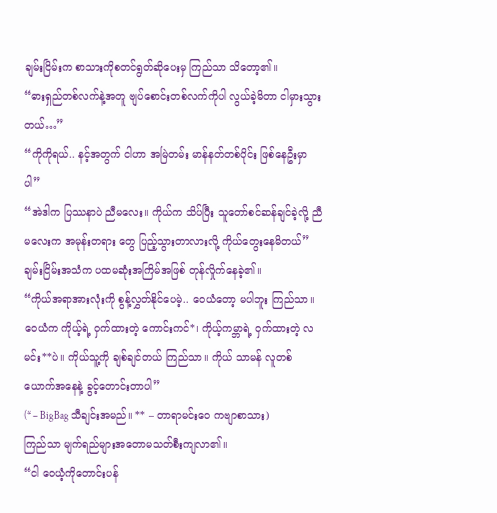ချမ်းငြိမ်းက စာသားကိုစတင်ရွတ်ဆိုပေးမှ ကြည်သာ သိတော့၏။
“ဓားရှည်တစ်လက်နဲ့အတူ ဗျပ်စောင်းတစ်လက်ကိုပါ လွယ်ခဲ့မိတာ ငါမှားသွားတယ်…”
“ကိုကိုရယ်.. နင့်အတွက် ငါဟာ အမြဲတမ်း မာန်နတ်တစ်ပိုင်း ဖြစ်နေဦးမှာပါ”
“အဲဒါက ပြဿနာပဲ ညီမလေး။ ကိုယ်က သိပ်ပြီး သူတော်စင်ဆန်ချင်ခဲ့လို့ ညီမလေးက အမုန်းတရား တွေ ပြည့်သွားတာလားလို့ ကိုယ်တွေးနေမိတယ်”
ချမ်းငြိမ်းအသံက ပထမဆုံးအကြိမ်အဖြစ် တုန်လှိုက်နေခဲ့၏။
“ကိုယ်အရာအားလုံးကို စွန့်လွှတ်နိုင်ပေမဲ့.. ဝေယံတော့ မပါဘူး ကြည်သာ။ ဝေယံက ကိုယ့်ရဲ့ ဝှက်ထားတဲ့ ကောင်းကင်*၊ ကိုယ့်ကမ္ဘာရဲ့ ဝှက်ထားတဲ့ လမင်း**ပဲ။ ကိုယ်သူ့ကို ချစ်ချင်တယ် ကြည်သာ။ ကိုယ် သာမန် လူတစ်ယောက်အနေနဲ့ ခွင့်တောင်းတာပါ”
(* – BigBag သီချင်းအမည်။ ** – တာရာမင်းဝေ ကဗျာစာသား)
ကြည်သာ မျက်ရည်များအတောမသတ်စီးကျလာ၏။
“ငါ ဝေယံ့ကိုတောင်းပန်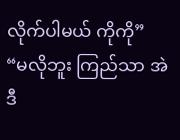လိုက်ပါမယ် ကိုကို”
“မလိုဘူး ကြည်သာ အဲဒီ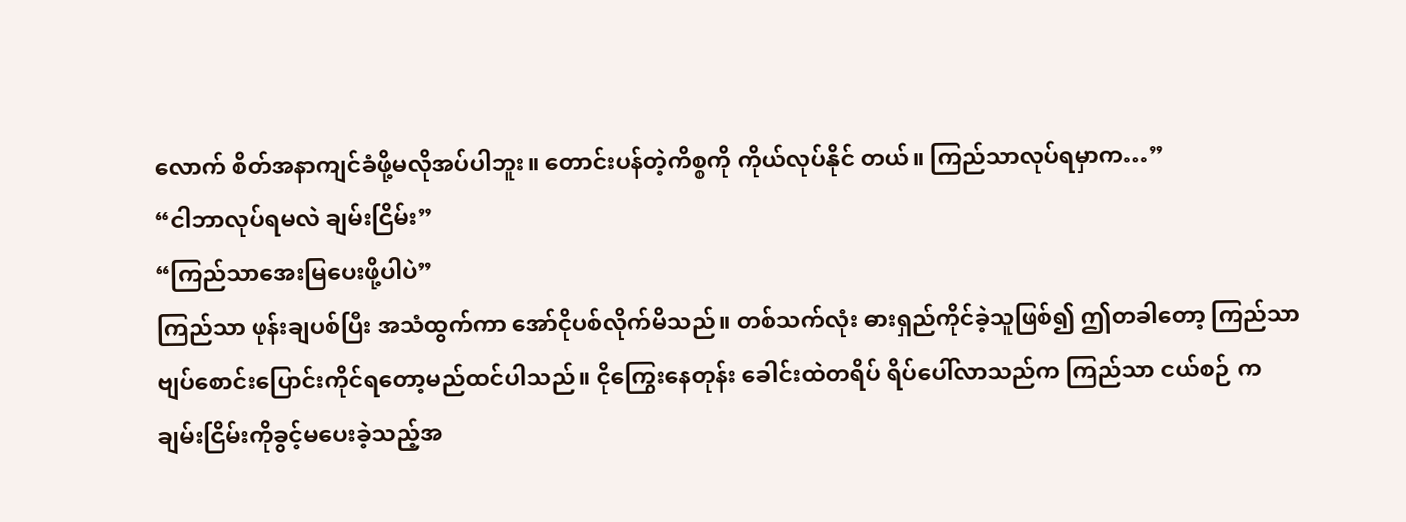လောက် စိတ်အနာကျင်ခံဖို့မလိုအပ်ပါဘူး။ တောင်းပန်တဲ့ကိစ္စကို ကိုယ်လုပ်နိုင် တယ်။ ကြည်သာလုပ်ရမှာက…”
“ငါဘာလုပ်ရမလဲ ချမ်းငြိမ်း”
“ကြည်သာအေးမြပေးဖို့ပါပဲ”
ကြည်သာ ဖုန်းချပစ်ပြီး အသံထွက်ကာ အော်ငိုပစ်လိုက်မိသည်။ တစ်သက်လုံး ဓားရှည်ကိုင်ခဲ့သူဖြစ်၍ ဤတခါတော့ ကြည်သာ ဗျပ်စောင်းပြောင်းကိုင်ရတော့မည်ထင်ပါသည်။ ငိုကြွေးနေတုန်း ခေါင်းထဲတရိပ် ရိပ်ပေါ်လာသည်က ကြည်သာ ငယ်စဉ် က ချမ်းငြိမ်းကိုခွင့်မပေးခဲ့သည့်အ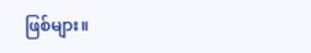ဖြစ်များ။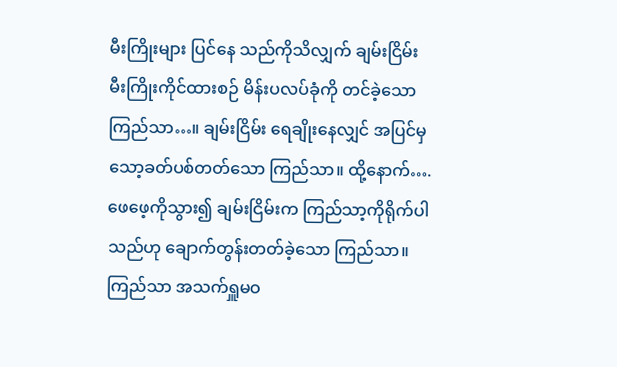မီးကြိုးများ ပြင်နေ သည်ကိုသိလျှက် ချမ်းငြိမ်း မီးကြိုးကိုင်ထားစဉ် မိန်းပလပ်ခုံကို တင်ခဲ့သော ကြည်သာ…။ ချမ်းငြိမ်း ရေချိုးနေလျှင် အပြင်မှ သော့ခတ်ပစ်တတ်သော ကြည်သာ။ ထို့နောက်…. ဖေဖေ့ကိုသွား၍ ချမ်းငြိမ်းက ကြည်သာ့ကိုရိုက်ပါသည်ဟု ချောက်တွန်းတတ်ခဲ့သော ကြည်သာ။
ကြည်သာ အသက်ရှူမဝ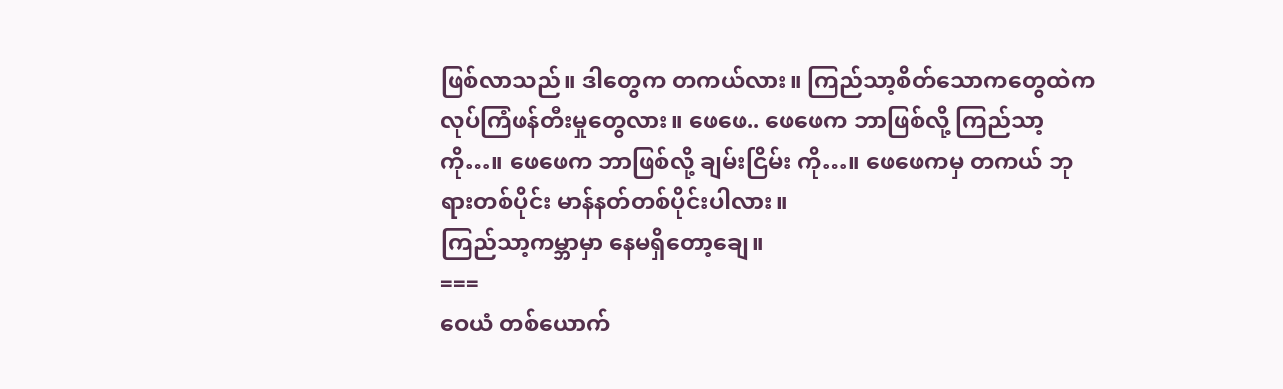ဖြစ်လာသည်။ ဒါတွေက တကယ်လား။ ကြည်သာ့စိတ်သောကတွေထဲက လုပ်ကြံဖန်တီးမှုတွေလား။ ဖေဖေ.. ဖေဖေက ဘာဖြစ်လို့ ကြည်သာ့ကို…။ ဖေဖေက ဘာဖြစ်လို့ ချမ်းငြိမ်း ကို…။ ဖေဖေကမှ တကယ် ဘုရားတစ်ပိုင်း မာန်နတ်တစ်ပိုင်းပါလား။
ကြည်သာ့ကမ္ဘာမှာ နေမရှိတော့ချေ။
===
ဝေယံ တစ်ယောက်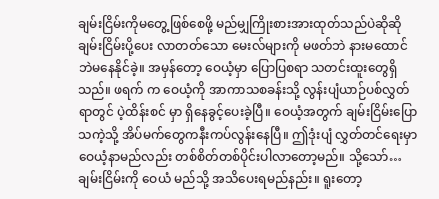ချမ်းငြိမ်းကိုမတွေ့ဖြစ်စေဖို့ မည်မျှကြိုးစားအားထုတ်သည်ပဲဆိုဆို ချမ်းငြိမ်းပို့ပေး လာတတ်သော မေးလ်များကို မဖတ်ဘဲ နားမထောင်ဘဲမနေနိုင်ခဲ့။ အမှန်တော့ ဝေယံ့မှာ ပြောပြစရာ သတင်းထူးတွေရှိသည်။ ဖရက် က ဝေယံ့ကို အာကာသစခန်းသို့ လွန်းပျံယာဉ်ပစ်လွှတ်ရာတွင် ပဲ့ထိန်းစင် မှာ ရှိနေခွင့်ပေးခဲ့ပြီ။ ဝေယံ့အတွက် ချမ်းငြိမ်းပြောသကဲ့သို့ အိပ်မက်တွေကနီးကပ်လွန်းနေပြီ။ ဤဒုံးပျံ လွှတ်တင်ရေးမှာ ဝေယံ့နာမည်လည်း တစ်စိတ်တစ်ပိုင်းပါလာတော့မည်။ သို့သော်… ချမ်းငြိမ်းကို ဝေယံ မည်သို့ အသိပေးရမည်နည်း။ ရူးတော့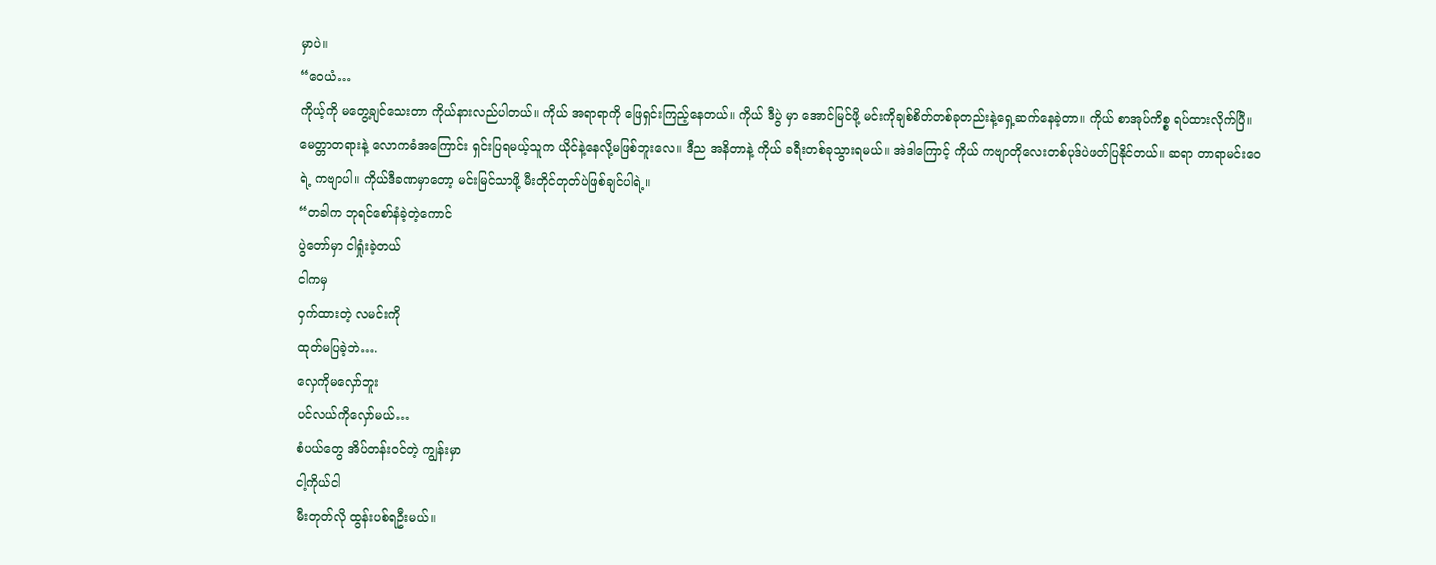မှာပဲ။
“ဝေယံ…
ကိုယ့်ကို မတွေ့ချင်သေးတာ ကိုယ်နားလည်ပါတယ်။ ကိုယ် အရာရာကို ဖြေရှင်းကြည့်နေတယ်။ ကိုယ် ဒီပွဲ မှာ အောင်မြင်ဖို့ မင်းကိုချစ်စိတ်တစ်ခုတည်းနဲ့ရှေ့ဆက်နေခဲ့တာ။ ကိုယ် စာအုပ်ကိစ္စ ရပ်ထားလိုက်ပြီ။ မေတ္တာတရားနဲ့ လောကဓံအကြောင်း ရှင်းပြရမယ့်သူက ယိုင်နဲ့နေလို့မဖြစ်ဘူးလေ။ ဒီည အနိတာနဲ့ ကိုယ် ခရီးတစ်ခုသွားရမယ်။ အဲဒါကြောင့် ကိုယ် ကဗျာတိုလေးတစ်ပုဒ်ပဲဖတ်ပြနိုင်တယ်။ ဆရာ တာရာမင်းဝေ ရဲ့ ကဗျာပါ။ ကိုယ်ဒီခဏမှာတော့ မင်းမြင်သာဖို့ မီးတိုင်တုတ်ပဲဖြစ်ချင်ပါရဲ့။
“တခါက ဘုရင်စော်နံခဲ့တဲ့ကောင်
ပွဲတော်မှာ ငါရှုံးခဲ့တယ်
ငါကမှ
ဝှက်ထားတဲ့ လမင်းကို
ထုတ်မပြခဲ့ဘဲ….
လှေကိုမလှော်ဘူး
ပင်လယ်ကိုလှော်မယ်…
စံပယ်တွေ အိပ်တန်းဝင်တဲ့ ကျွန်းမှာ
ငါ့ကိုယ်ငါ
မီးတုတ်လို ထွန်းပစ်ရဦးမယ်။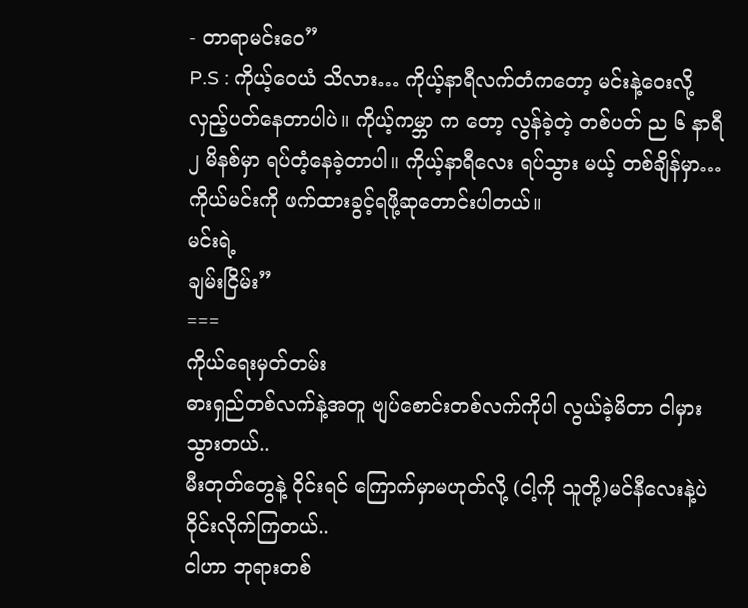- တာရာမင်းဝေ”
P.S : ကိုယ့်ဝေယံ သိလား… ကိုယ့်နာရီလက်တံကတော့ မင်းနဲ့ဝေးလို့လှည့်ပတ်နေတာပါပဲ။ ကိုယ့်ကမ္ဘာ က တော့ လွန်ခဲ့တဲ့ တစ်ပတ် ည ၆ နာရီ ၂ မိနစ်မှာ ရပ်တံ့နေခဲ့တာပါ။ ကိုယ့်နာရီလေး ရပ်သွား မယ့် တစ်ချိန်မှာ… ကိုယ်မင်းကို ဖက်ထားခွင့်ရဖို့ဆုတောင်းပါတယ်။
မင်းရဲ့
ချမ်းငြိမ်း”
===
ကိုယ်ရေးမှတ်တမ်း
ဓားရှည်တစ်လက်နဲ့အတူ ဗျပ်စောင်းတစ်လက်ကိုပါ လွယ်ခဲ့မိတာ ငါမှားသွားတယ်..
မီးတုတ်တွေနဲ့ ဝိုင်းရင် ကြောက်မှာမဟုတ်လို့ (ငါ့ကို သူတို့)မင်နီလေးနဲ့ပဲ ဝိုင်းလိုက်ကြတယ်..
ငါဟာ ဘုရားတစ်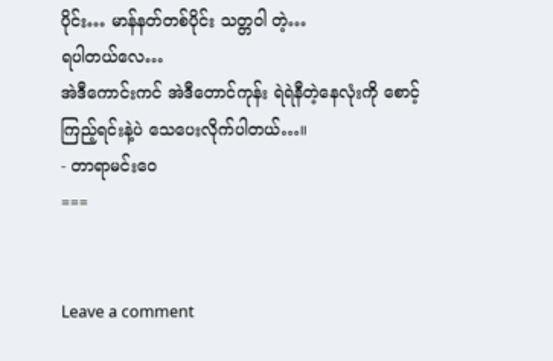ပိုင်း… မာန်နတ်တစ်ပိုင်း သတ္တဝါ တဲ့…
ရပါတယ်လေ…
အဲဒီကောင်းကင် အဲဒီတောင်ကုန်း ရဲရဲနီတဲ့နေလုံးကို စောင့်ကြည့်ရင်းနဲ့ပဲ သေပေးလိုက်ပါတယ်…။
- တာရာမင်းဝေ
===


Leave a comment